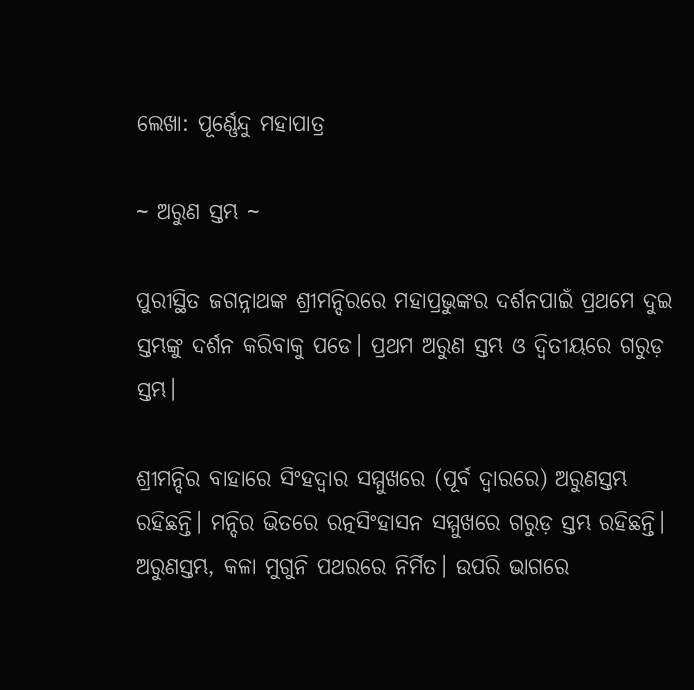ଲେଖା: ପୂର୍ଣ୍ଣେନ୍ଦୁ ମହାପାତ୍ର

~ ଅରୁଣ ସ୍ତମ୍ଭ ~

ପୁରୀସ୍ଥିତ ଜଗନ୍ନାଥଙ୍କ ଶ୍ରୀମନ୍ଦିରରେ ମହାପ୍ରଭୁଙ୍କର ଦର୍ଶନପାଇଁ ପ୍ରଥମେ ଦୁଇ ସ୍ତମ୍ଭଙ୍କୁ ଦର୍ଶନ କରିବାକୁ ପଡେ। ପ୍ରଥମ ଅରୁଣ ସ୍ତମ୍ଭ ଓ ଦ୍ୱିତୀୟରେ ଗରୁଡ଼ ସ୍ତମ୍ଭ।

ଶ୍ରୀମନ୍ଦିର ବାହାରେ ସିଂହଦ୍ୱାର ସମ୍ମୁଖରେ (ପୂର୍ବ ଦ୍ୱାରରେ) ଅରୁଣସ୍ତମ୍ଭ ରହିଛନ୍ତି। ମନ୍ଦିର ଭିତରେ ରତ୍ନସିଂହାସନ ସମ୍ମୁଖରେ ଗରୁଡ଼ ସ୍ତମ୍ଭ ରହିଛନ୍ତି।
ଅରୁଣସ୍ତମ୍ଭ, କଳା ମୁଗୁନି ପଥରରେ ନିର୍ମିତ। ଉପରି ଭାଗରେ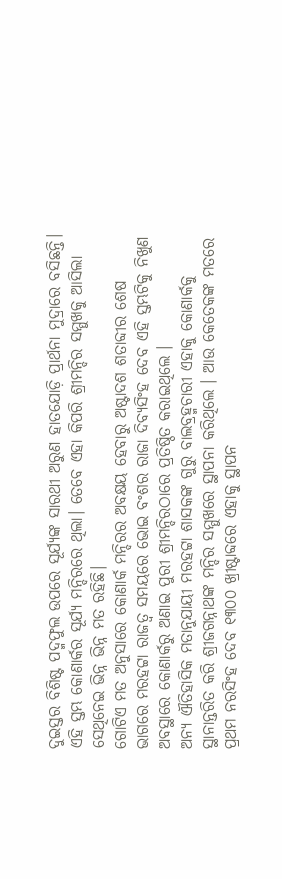ଦୁଇସ୍ତର ବିଶିଷ୍ଟ ପଦ୍ମଫୁଲ ଉପରେ ସୂର୍ଯ୍ୟଙ୍କ ସାରଥୀ ଅରୁଣ ହାତଯୋଡ଼ି ପ୍ରାର୍ଥନା ମୁଦ୍ରାରେ ବସିଛନ୍ତି।
ଏହି ସ୍ତମ୍ଭ କୋଣାର୍କର ସୂର୍ଯ୍ୟ ମନ୍ଦିରରେ ଥିଲା। ତେବେ ଏହା କିପରି ଶ୍ରୀମନ୍ଦିର ସମ୍ମୁଖକୁ ଆସିଲା ସେଥିନେଇ ଭିନ୍ନ ଭିନ୍ନ ମତ ରହିଛି।
ଗୋଟିଏ ମତ ଅନୁସାରେ କୋଣାର୍କ ମନ୍ଦିରର ଅବକ୍ଷୟ ହେବାରୁ ଅଷ୍ଟାଦଶ ଶତାବ୍ଦୀର ଶେଷ ଭାଗରେ ମରହଟ୍ଟା ରାଜତ୍ୱ ସମୟରେ ଭୋଇ ବଂଶର ରାଜା ଦିବ୍ୟସିଂହ ଦେବ ଏହି ସ୍ତମ୍ଭଟିକୁ ନିଖୁଣ ଅବସ୍ଥାରେ କୋଣାର୍କରୁ ଅଣାଇ ପୁରୀ ଶ୍ରୀମନ୍ଦିରଠାରେ ପ୍ରତିଷ୍ଠିତ କରାଇଥିଲେ ।
ଅନ୍ୟ ଐତିହାସିକ ମତାନୁଯାୟୀ ମରହଟ୍ଟା ଶାସକଙ୍କ ଗୁରୁ ବାଲବ୍ରହ୍ମଚାରୀ ଏହାକୁ କୋଣାର୍କକୁ ସ୍ଥାନାନ୍ତରିତ କରି ଶ୍ରୀଜଗନ୍ନାଥଙ୍କ ମନ୍ଦିର ସମ୍ମୁଖରେ ସ୍ଥାପନା କରିଥିଲେ । ଆଉ କେତେକଙ୍କ ମତରେ ପ୍ରଥମ ନରସିଂହ ଦେବ ୧୩୦୦ ଖ୍ରୀଷ୍ଟାବ୍ଦରେ ଏହାକୁ ସ୍ଥାପନ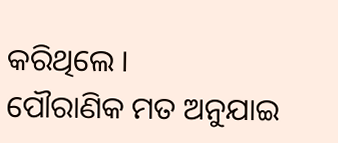କରିଥିଲେ ।
ପୌରାଣିକ ମତ ଅନୁଯାଇ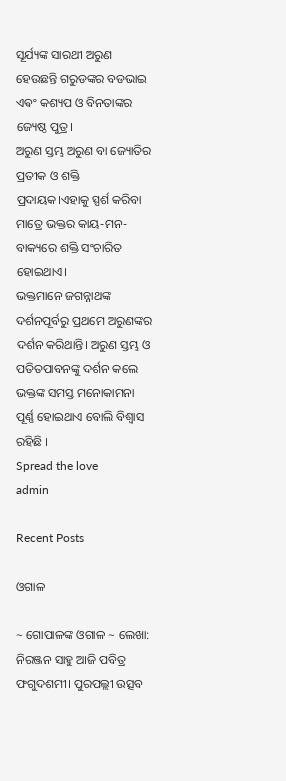ସୂର୍ଯ୍ୟଙ୍କ ସାରଥୀ ଅରୁଣ ହେଉଛନ୍ତି ଗରୁଡଙ୍କର ବଡଭାଇ ଏଵଂ କଶ୍ୟପ ଓ ବିନତାଙ୍କର ଜ୍ୟେଷ୍ଠ ପୁତ୍ର।
ଅରୁଣ ସ୍ତମ୍ଭ ଅରୁଣ ବା ଜ୍ୟୋତିର ପ୍ରତୀକ ଓ ଶକ୍ତି ପ୍ରଦାୟକ।ଏହାକୁ ସ୍ପର୍ଶ କରିବା ମାତ୍ରେ ଭକ୍ତର କାୟ-ମନ-ବାକ୍ୟରେ ଶକ୍ତି ସଂଚାରିତ ହୋଇଥାଏ।
ଭକ୍ତମାନେ ଜଗନ୍ନାଥଙ୍କ ଦର୍ଶନପୂର୍ବରୁ ପ୍ରଥମେ ଅରୁଣଙ୍କର ଦର୍ଶନ କରିଥାନ୍ତି। ଅରୁଣ ସ୍ତମ୍ଭ ଓ ପତିତପାବନଙ୍କୁ ଦର୍ଶନ କଲେ ଭକ୍ତଙ୍କ ସମସ୍ତ ମନୋକାମନା ପୂର୍ଣ୍ଣ ହୋଇଥାଏ ବୋଲି ବିଶ୍ୱାସ ରହିଛି ।
Spread the love
admin

Recent Posts

ଓଗାଳ

~ ଗୋପାଳଙ୍କ ଓଗାଳ ~ ଲେଖା: ନିରଞ୍ଜନ ସାହୁ ଆଜି ପବିତ୍ର ଫଗୁଦଶମୀ। ପୁରପଲ୍ଲୀ ଉତ୍ସବ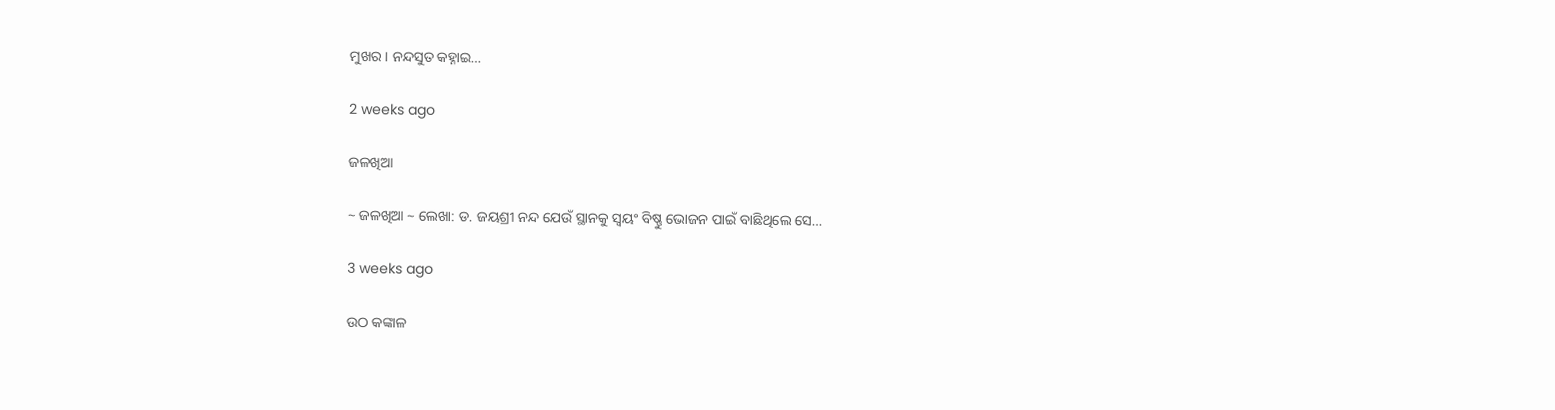ମୁଖର। ନନ୍ଦସୁତ କହ୍ନାଇ…

2 weeks ago

ଜଳଖିଆ

~ ଜଳଖିଆ ~ ଲେଖା: ଡ. ଜୟଶ୍ରୀ ନନ୍ଦ ଯେଉଁ ସ୍ଥାନକୁ ସ୍ବୟଂ ବିଷ୍ଣୁ ଭୋଜନ ପାଇଁ ବାଛିଥିଲେ ସେ…

3 weeks ago

ଉଠ କଙ୍କାଳ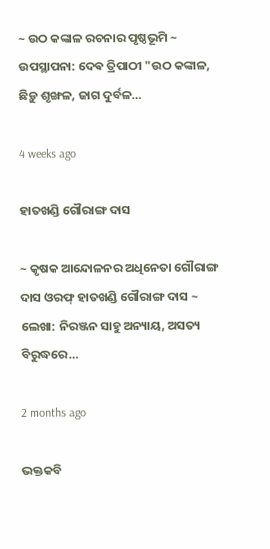~ ଉଠ କଙ୍କାଳ ରଚନାର ପୃଷ୍ଠଭୂମି ~ ଉପସ୍ଥାପନା: ଦେଵ ତ୍ରିପାଠୀ "ଉଠ କଙ୍କାଳ, ଛିଡ଼ୁ ଶୃଙ୍ଖଳ, ଜାଗ ଦୁର୍ବଳ…

4 weeks ago

ହାତଖଣ୍ଡି ଗୌରାଙ୍ଗ ଦାସ

~ କୃଷକ ଆନ୍ଦୋଳନର ଅଧିନେତା ଗୌରାଙ୍ଗ ଦାସ ଓରଫ୍ ହାତଖଣ୍ଡି ଗୌରାଙ୍ଗ ଦାସ ~ ଲେଖା: ନିରଞ୍ଜନ ସାହୁ ଅନ୍ୟାୟ, ଅସତ୍ୟ ବିରୁଦ୍ଧରେ…

2 months ago

ଭକ୍ତକବି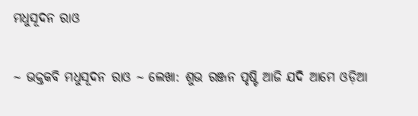ମଧୁସୂଦନ ରାଓ

~ ଭକ୍ତକବି ମଧୁସୂଦନ ରାଓ ~ ଲେଖା: ଶୁଭ ରଞ୍ଜନ ପୃଷ୍ଟି ଆଜି ଯଦି ଆମେ ଓଡ଼ିଆ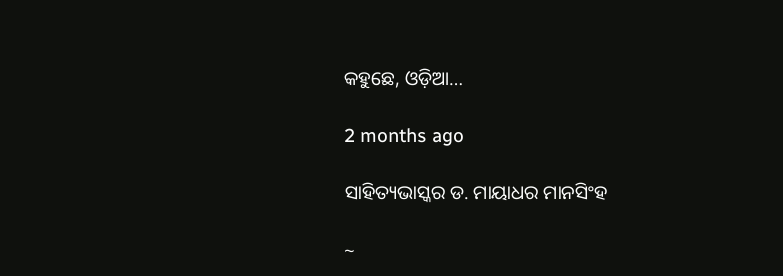କହୁଛେ, ଓଡ଼ିଆ…

2 months ago

ସାହିତ୍ୟଭାସ୍କର ଡ. ମାୟାଧର ମାନସିଂହ

~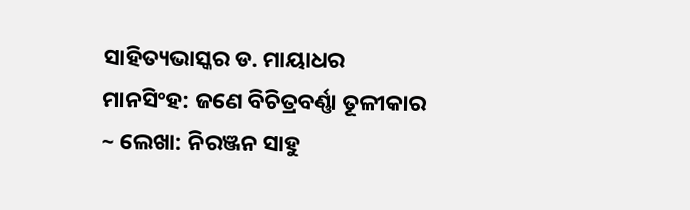ସାହିତ୍ୟଭାସ୍କର ଡ. ମାୟାଧର ମାନସିଂହ: ଜଣେ ବିଚିତ୍ରବର୍ଣ୍ଣା ତୂଳୀକାର ~ ଲେଖା: ନିରଞ୍ଜନ ସାହୁ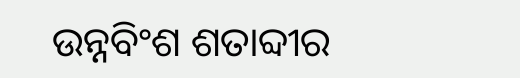ଉନ୍ନବିଂଶ ଶତାବ୍ଦୀର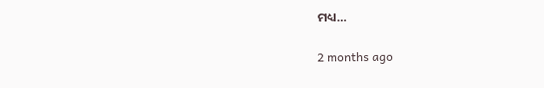ମଧ୍ୟ…

2 months ago